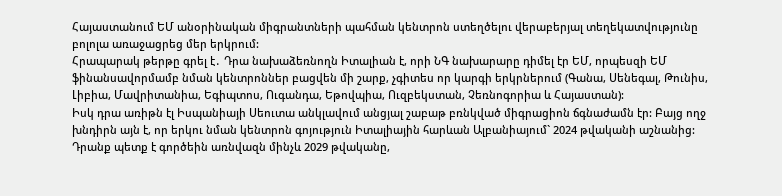Հայաստանում ԵՄ անօրինական միգրանտների պահման կենտրոն ստեղծելու վերաբերյալ տեղեկատվությունը բոլոլա առաջացրեց մեր երկրում:
Հրապարակ թերթը գրել է․ Դրա նախաձեռնողն Իտալիան է, որի ՆԳ նախարարը դիմել էր ԵՄ, որպեսզի ԵՄ ֆինանսավորմամբ նման կենտրոններ բացվեն մի շարք, չգիտես որ կարգի երկրներում (Գանա, Սենեգալ, Թունիս, Լիբիա, Մավրիտանիա, Եգիպտոս, Ուգանդա, Եթովպիա, Ուզբեկստան, Չեռնոգորիա և Հայաստան):
Իսկ դրա առիթն էլ Իսպանիայի Սեուտա անկլավում անցյալ շաբաթ բռնկված միգրացիոն ճգնաժամն էր: Բայց ողջ խնդիրն այն է, որ երկու նման կենտրոն գոյություն Իտալիային հարևան Ալբանիայում` 2024 թվականի աշնանից: Դրանք պետք է գործեին առնվազն մինչև 2029 թվականը,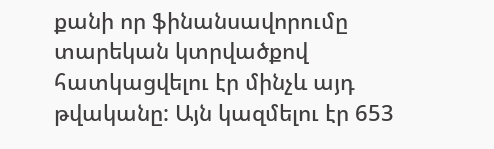քանի որ ֆինանսավորումը տարեկան կտրվածքով հատկացվելու էր մինչև այդ թվականը: Այն կազմելու էր 653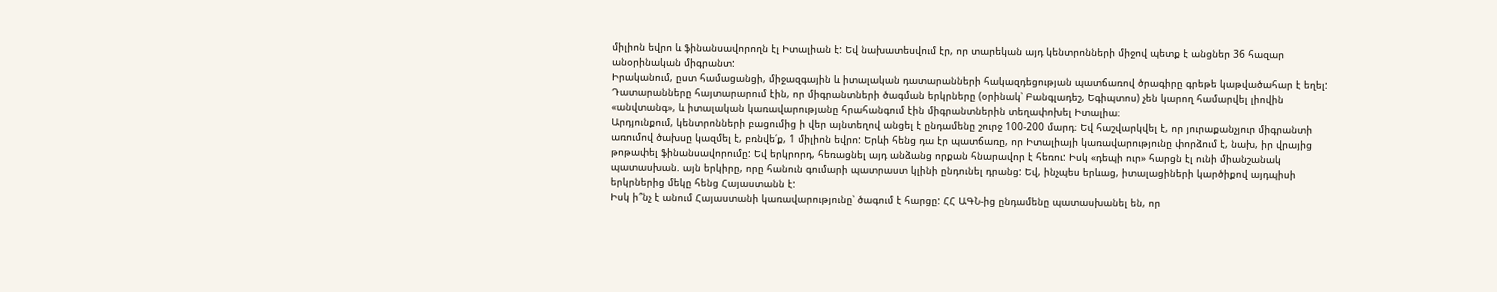միլիոն եվրո և ֆինանսավորողն էլ Իտալիան է: Եվ նախատեսվում էր, որ տարեկան այդ կենտրոնների միջով պետք է անցներ 36 հազար անօրինական միգրանտ:
Իրականում, ըստ համացանցի, միջազգային և իտալական դատարանների հակազդեցության պատճառով ծրագիրը գրեթե կաթվածահար է եղել: Դատարանները հայտարարում էին, որ միգրանտների ծագման երկրները (օրինակ՝ Բանգլադեշ, Եգիպտոս) չեն կարող համարվել լիովին «անվտանգ», և իտալական կառավարությանը հրահանգում էին միգրանտներին տեղափոխել Իտալիա։
Արդյունքում, կենտրոնների բացումից ի վեր այնտեղով անցել է ընդամենը շուրջ 100-200 մարդ։ Եվ հաշվարկվել է, որ յուրաքանչյուր միգրանտի առումով ծախսը կազմել է, բռնվե՛ք, 1 միլիոն եվրո: Երևի հենց դա էր պատճառը, որ Իտալիայի կառավարությունը փորձում է, նախ, իր վրայից թոթափել ֆինանսավորումը: Եվ երկրորդ, հեռացնել այդ անձանց որքան հնարավոր է հեռու: Իսկ «դեպի ուր» հարցն էլ ունի միանշանակ պատասխան. այն երկիրը, որը հանուն գումարի պատրաստ կլինի ընդունել դրանց: Եվ, ինչպես երևաց, իտալացիների կարծիքով այդպիսի երկրներից մեկը հենց Հայաստանն է:
Իսկ ի՞նչ է անում Հայաստանի կառավարությունը՝ ծագում է հարցը: ՀՀ ԱԳՆ-ից ընդամենը պատասխանել են, որ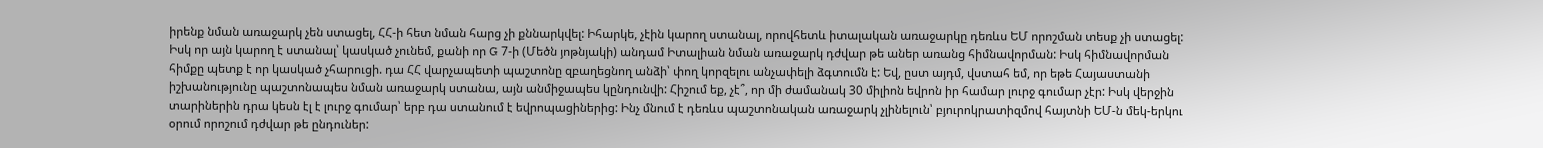իրենք նման առաջարկ չեն ստացել, ՀՀ-ի հետ նման հարց չի քննարկվել: Իհարկե, չէին կարող ստանալ, որովհետև իտալական առաջարկը դեռևս ԵՄ որոշման տեսք չի ստացել: Իսկ որ այն կարող է ստանալ՝ կասկած չունեմ, քանի որ G 7-ի (Մեծն յոթնյակի) անդամ Իտալիան նման առաջարկ դժվար թե աներ առանց հիմնավորման: Իսկ հիմնավորման հիմքը պետք է որ կասկած չհարուցի. դա ՀՀ վարչապետի պաշտոնը զբաղեցնող անձի՝ փող կորզելու անչափելի ձգտումն է: Եվ, ըստ այդմ, վստահ եմ, որ եթե Հայաստանի իշխանությունը պաշտոնապես նման առաջարկ ստանա, այն անմիջապես կընդունվի: Հիշում եք, չէ՞, որ մի ժամանակ 30 միլիոն եվրոն իր համար լուրջ գումար չէր: Իսկ վերջին տարիներին դրա կեսն էլ է լուրջ գումար՝ երբ դա ստանում է եվրոպացիներից: Ինչ մնում է դեռևս պաշտոնական առաջարկ չլինելուն՝ բյուրոկրատիզմով հայտնի ԵՄ-ն մեկ-երկու օրում որոշում դժվար թե ընդուներ: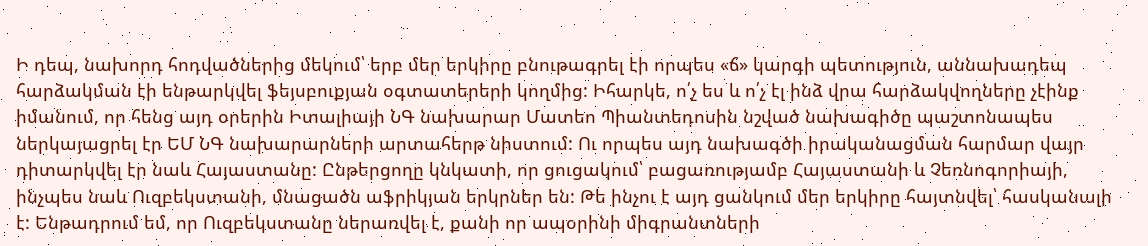Ի դեպ, նախորդ հոդվածներից մեկում՝ երբ մեր երկիրը բնութագրել էի որպես «ճ» կարգի պետություն, աննախադեպ հարձակման էի ենթարկվել ֆեյսբուքյան օգտատերերի կողմից: Իհարկե, ո՛չ ես և ո՛չ էլ ինձ վրա հարձակվողները չէինք իմանում, որ հենց այդ օրերին Իտալիայի ՆԳ նախարար Մատեո Պիանտեդոսին նշված նախագիծը պաշտոնապես ներկայացրել էր ԵՄ ՆԳ նախարարների արտահերթ նիստում: Ու որպես այդ նախագծի իրականացման հարմար վայր դիտարկվել էր նաև Հայաստանը: Ընթերցողը կնկատի, որ ցուցակում՝ բացառությամբ Հայաստանի և Չեռնոգորիայի, ինչպես նաև Ուզբեկստանի, մնացածն աֆրիկյան երկրներ են: Թե ինչու է այդ ցանկում մեր երկիրը հայտնվել՝ հասկանալի է: Ենթադրում եմ, որ Ուզբեկստանը ներառվել է, քանի որ ապօրինի միգրանտների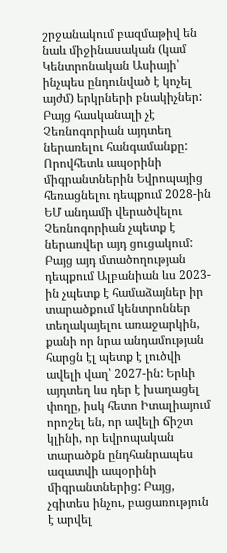շրջանակում բազմաթիվ են նաև միջինասական (կամ Կենտրոնական Ասիայի՝ ինչպես ընդունված է կոչել այժմ) երկրների բնակիչներ:
Բայց հասկանալի չէ Չեռնոգորիան այդտեղ ներառելու հանգամանքը: Որովհետև ապօրինի միգրանտներին Եվրոպայից հեռացնելու դեպքում 2028-ին ԵՄ անդամի վերածվելու Չեռնոգորիան չպետք է ներառվեր այդ ցուցակում: Բայց այդ մտածողության դեպքում Ալբանիան ևս 2023-ին չպետք է համաձայներ իր տարածքում կենտրոններ տեղակայելու առաջարկին, քանի որ նրա անդամության հարցն էլ պետք է լուծվի ավելի վաղ՝ 2027-ին: Երևի այդտեղ ևս դեր է խաղացել փողը, իսկ հետո Իտալիայում որոշել են, որ ավելի ճիշտ կլինի, որ եվրոպական տարածքն ընդհանրապես ազատվի ապօրինի միգրանտներից: Բայց, չգիտես ինչու, բացառություն է արվել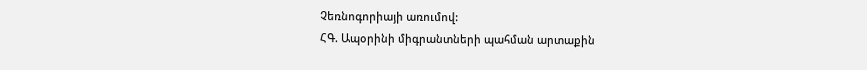Չեռնոգորիայի առումով:
ՀԳ. Ապօրինի միգրանտների պահման արտաքին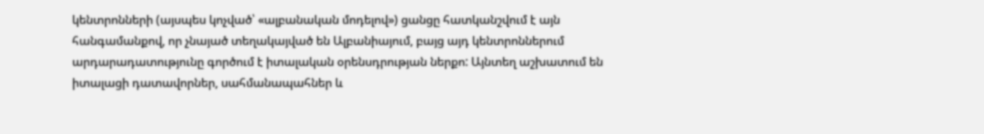կենտրոնների (այսպես կոչված՝ «ալբանական մոդելով») ցանցը հատկանշվում է այն հանգամանքով, որ չնայած տեղակայված են Ալբանիայում, բայց այդ կենտրոններում արդարադատությունը գործում է իտալական օրենսդրության ներքո: Այնտեղ աշխատում են իտալացի դատավորներ, սահմանապահներ և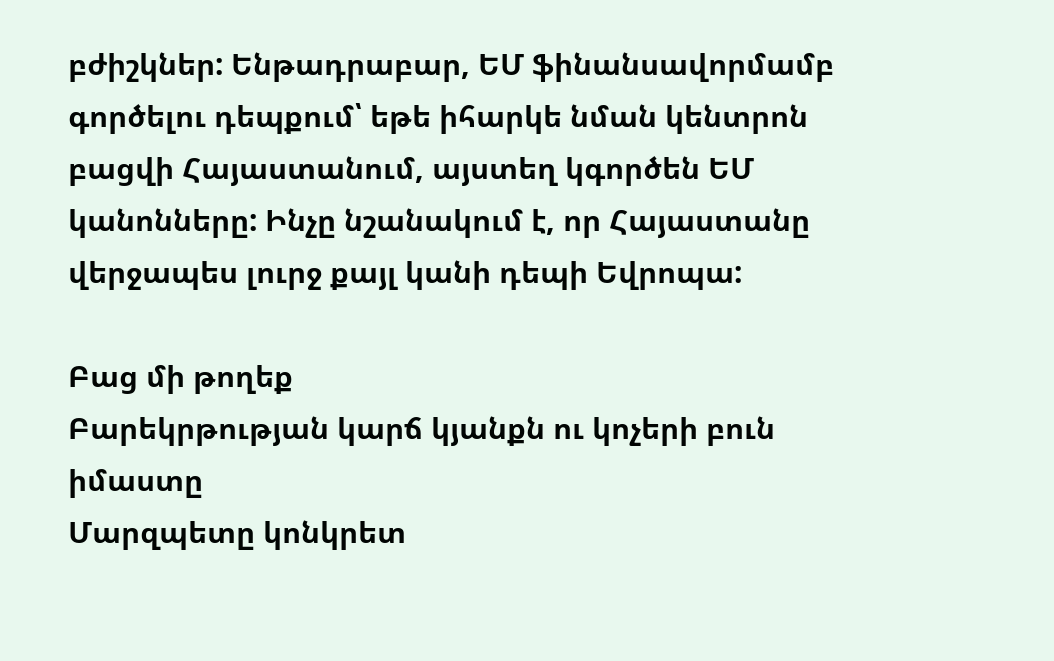բժիշկներ: Ենթադրաբար, ԵՄ ֆինանսավորմամբ գործելու դեպքում՝ եթե իհարկե նման կենտրոն բացվի Հայաստանում, այստեղ կգործեն ԵՄ կանոնները: Ինչը նշանակում է, որ Հայաստանը վերջապես լուրջ քայլ կանի դեպի Եվրոպա:

Բաց մի թողեք
Բարեկրթության կարճ կյանքն ու կոչերի բուն իմաստը
Մարզպետը կոնկրետ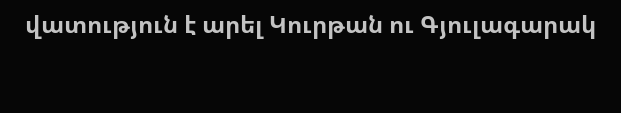վատություն է արել Կուրթան ու Գյուլագարակ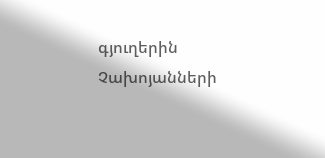գյուղերին
Չախոյանների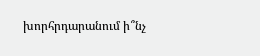խորհրդարանում ի՞նչ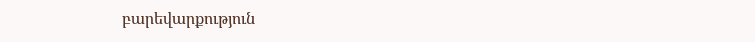բարեվարքություն